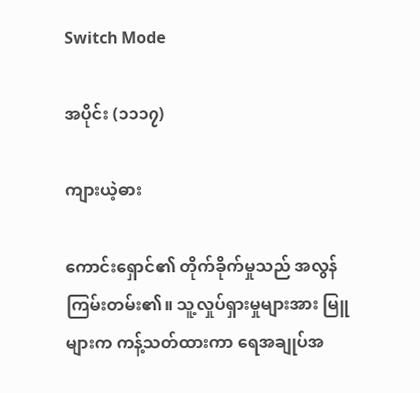Switch Mode

အပိုင်း (၁၁၁၇)

ကျားယဲ့ဓား

ကောင်းရှောင်၏ တိုက်ခိုက်မှုသည် အလွန်ကြမ်းတမ်း၏။ သူ့လှုပ်ရှားမှုများအား မြူများက ကန့်သတ်ထားကာ ရေအချုပ်အ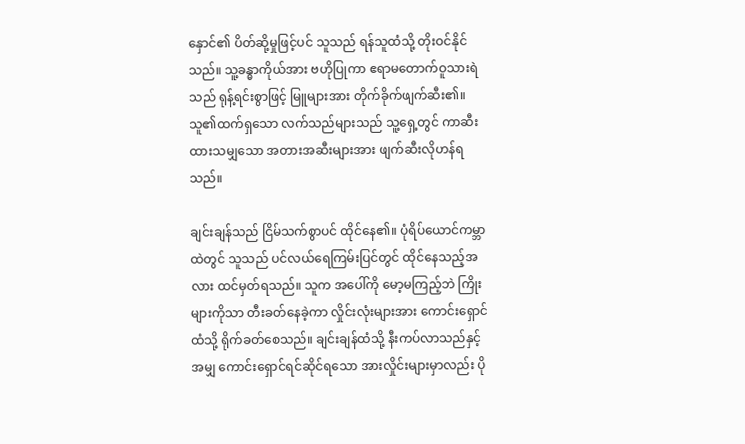နှောင်၏ ပိတ်ဆို့မှုဖြင့်ပင် သူသည် ရန်သူထံသို့ တိုးဝင်နိုင်သည်။ သူ့ခန္ဓာကိုယ်အား ဗဟိုပြုကာ ဧရာမတောက်ဝူသားရဲသည် ရုန့်ရင်းစွာဖြင့် မြူများအား တိုက်ခိုက်ဖျက်ဆီး၏။ သူ၏ထက်ရှသော လက်သည်များသည် သူ့ရှေ့တွင် ကာဆီးထားသမျှသော အတားအဆီးများအား ဖျက်ဆီးလိုဟန်ရသည်။

ချင်းချန်သည် ငြိမ်သက်စွာပင် ထိုင်နေ၏။ ပုံရိပ်ယောင်ကမ္ဘာထဲတွင် သူသည် ပင်လယ်ရေကြမ်းပြင်တွင် ထိုင်နေသည့်အလား ထင်မှတ်ရသည်။ သူက အပေါ်ကို မော့မကြည့်ဘဲ ကြိုးများကိုသာ တီးခတ်နေခဲ့ကာ လှိုင်းလုံးများအား ကောင်းရှောင်ထံသို့ ရိုက်ခတ်စေသည်။ ချင်းချန်ထံသို့ နီးကပ်လာသည်နှင့်အမျှ ကောင်းရှောင်ရင်ဆိုင်ရသော အားလှိုင်းများမှာလည်း ပို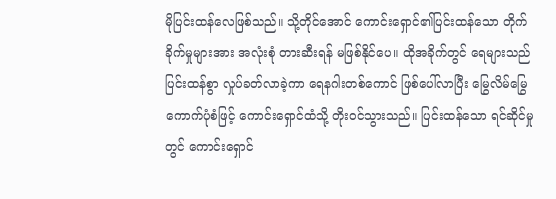မိုပြင်းထန်လေဖြစ်သည်။ သို့တိုင်အောင် ကောင်းရှောင်၏ပြင်းထန်သော တိုက်ခိုက်မှုများအား အလုံးစုံ တားဆီးရန် မဖြစ်နိုင်ပေ။ ထိုအခိုက်တွင် ရေများသည် ပြင်းထန်စွာ လှုပ်ခတ်လာခဲ့ကာ ရေနဂါးတစ်ကောင် ဖြစ်ပေါ်လာပြီး မြွေလိမ်မြွေကောက်ပုံစံဖြင့် ကောင်းရှောင်ထံသို့ တိုးဝင်သွားသည်။ ပြင်းထန်သော ရင်ဆိုင်မှုတွင် ကောင်းရှောင်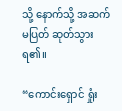သို့ နောက်သို့ အဆက်မပြတ် ဆုတ်သွားရ၏။

“ကောင်းရှောင် ရှုံး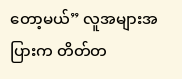တော့မယ်” လူအများအပြားက တိတ်တ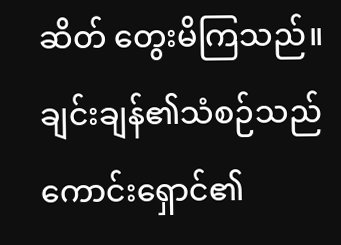ဆိတ် တွေးမိကြသည်။ ချင်းချန်၏သံစဉ်သည် ကောင်းရှောင်၏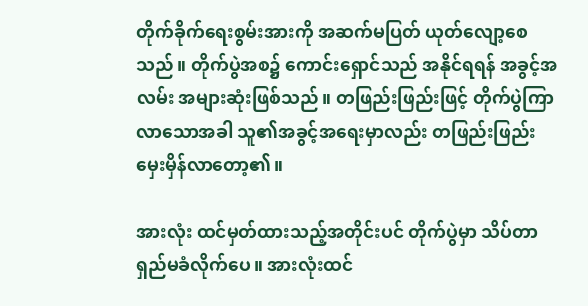တိုက်ခိုက်ရေးစွမ်းအားကို အဆက်မပြတ် ယုတ်လျော့စေသည်။ တိုက်ပွဲအစ၌ ကောင်းရှောင်သည် အနိုင်ရရန် အခွင့်အလမ်း အများဆုံးဖြစ်သည်။ တဖြည်းဖြည်းဖြင့် တိုက်ပွဲကြာလာသောအခါ သူ၏အခွင့်အရေးမှာလည်း တဖြည်းဖြည်း မှေးမှိန်လာတော့၏။

အားလုံး ထင်မှတ်ထားသည့်အတိုင်းပင် တိုက်ပွဲမှာ သိပ်တာရှည်မခံလိုက်ပေ။ အားလုံးထင်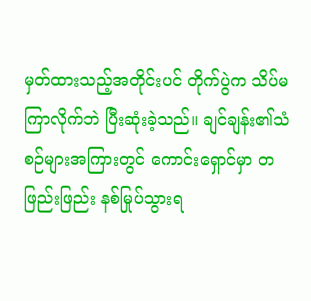မှတ်ထားသည့်အတိုင်းပင် တိုက်ပွဲက သိပ်မကြာလိုက်ဘဲ ပြီးဆုံးခဲ့သည်။ ချင်ချန်း၏သံစဉ်များအကြားတွင် ကောင်းရှောင်မှာ တဖြည်းဖြည်း နစ်မြုပ်သွားရ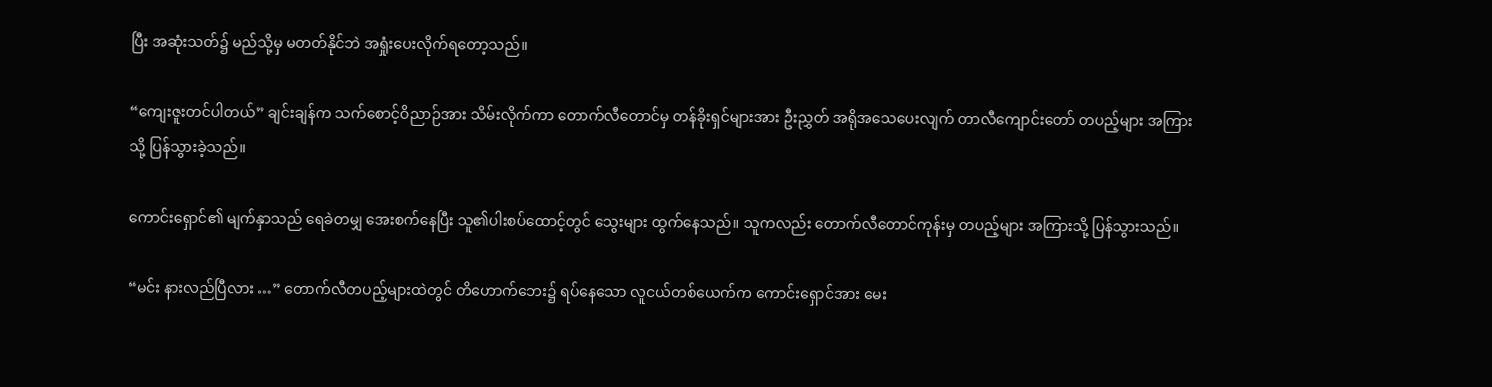ပြီး အဆုံးသတ်၌ မည်သို့မှ မတတ်နိုင်ဘဲ အရှုံးပေးလိုက်ရတော့သည်။

“ကျေးဇူးတင်ပါတယ်” ချင်းချန်က သက်စောင့်ဝိညာဉ်အား သိမ်းလိုက်ကာ တောက်လီတောင်မှ တန်ခိုးရှင်များအား ဦးညွှတ် အရိုအသေပေးလျက် တာလီကျောင်းတော် တပည့်များ အကြားသို့ ပြန်သွားခဲ့သည်။

ကောင်းရှောင်၏ မျက်နှာသည် ရေခဲတမျှ အေးစက်နေပြီး သူ၏ပါးစပ်ထောင့်တွင် သွေးများ ထွက်နေသည်။ သူကလည်း တောက်လီတောင်ကုန်းမှ တပည့်များ အကြားသို့ ပြန်သွားသည်။

“မင်း နားလည်ပြီလား …” တောက်လီတပည့်များထဲတွင် တိဟောက်ဘေး၌ ရပ်နေသော လူငယ်တစ်ယေက်က ကောင်းရှောင်အား မေး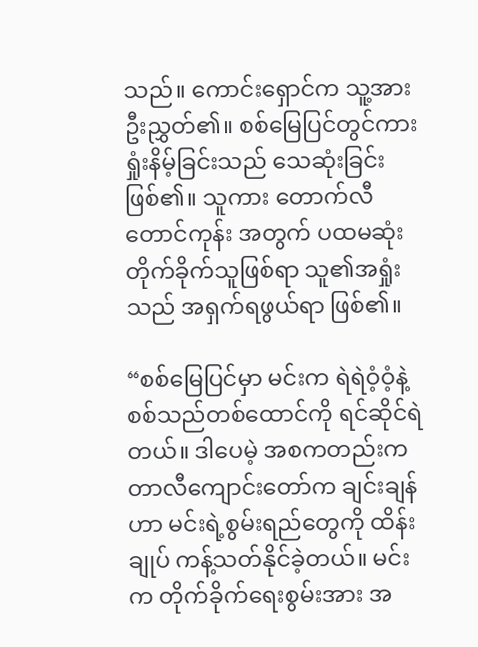သည်။ ကောင်းရှောင်က သူ့အား ဦးညွှတ်၏။ စစ်မြေပြင်တွင်ကား ရှုံးနိမ့်ခြင်းသည် သေဆုံးခြင်းဖြစ်၏။ သူကား တောက်လီတောင်ကုန်း အတွက် ပထမဆုံး တိုက်ခိုက်သူဖြစ်ရာ သူ၏အရှုံးသည် အရှက်ရဖွယ်ရာ ဖြစ်၏။

“စစ်မြေပြင်မှာ မင်းက ရဲရဲဝံ့ဝံ့နဲ့ စစ်သည်တစ်ထောင်ကို ရင်ဆိုင်ရဲတယ်။ ဒါပေမဲ့ အစကတည်းက တာလီကျောင်းတော်က ချင်းချန်ဟာ မင်းရဲ့စွမ်းရည်တွေကို ထိန်းချုပ် ကန့်သတ်နိုင်ခဲ့တယ်။ မင်းက တိုက်ခိုက်ရေးစွမ်းအား အ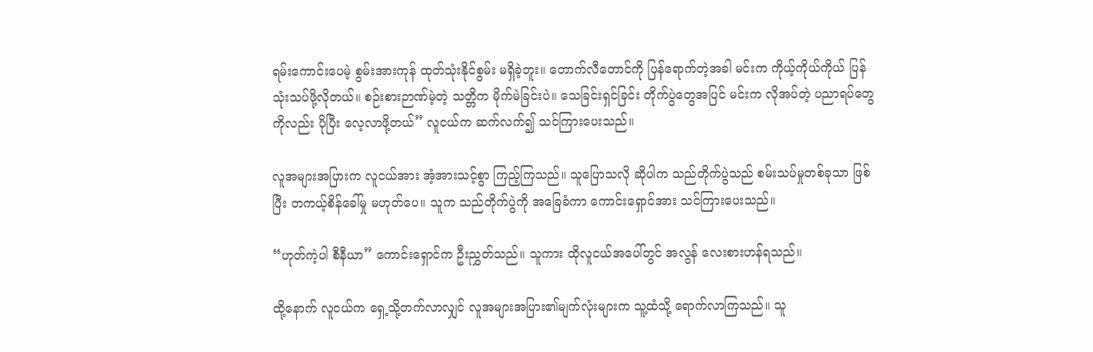ရမ်းကောင်းပေမဲ့ စွမ်းအားကုန် ထုတ်သုံးနိုင်စွမ်း မရှိခဲ့ဘူး။ တောက်လီတောင်ကို ပြန်ရောက်တဲ့အခါ မင်းက ကိုယ့်ကိုယ်ကိုယ် ပြန်သုံးသပ်ဖို့လိုတယ်။ စဉ်းစားဉာဏ်မဲ့တဲ့ သတ္တိက မိုက်မဲခြင်းပဲ။ သေခြင်းရှင်ခြင်း တိုက်ပွဲတွေအပြင် မင်းက လိုအပ်တဲ့ ပညာရပ်တွေကိုလည်း ပိုပြီး လေ့လာဖို့တယ်” လူငယ်က ဆက်လက်၍ သင်ကြားပေးသည်။

လူအများအပြားက လူငယ်အား အံ့အားသင့်စွာ ကြည့်ကြသည်။ သူပြောသလို ဆိုပါက သည်တိုက်ပွဲသည် စမ်းသပ်မှုတစ်ခုသာ ဖြစ်ပြီး တကယ့်စိန်ခေါ်မှု မဟုတ်ပေ။ သူက သည်တိုက်ပွဲကို အခြေခံကာ ကောင်းရှောင်အား သင်ကြားပေးသည်။

“ဟုတ်ကဲ့ပါ စီနီယာ” ကောင်းရှောင်က ဦးညွှတ်သည်။ သူကား ထိုလူငယ်အပေါ်တွင် အလွန် လေးစားဟန်ရသည်။

ထို့နောက် လူငယ်က ရှေ့သို့တက်လာလျှင် လူအများအပြား၏မျက်လုံးများက သူ့ထံသို့ ရောက်လာကြသည်။ သူ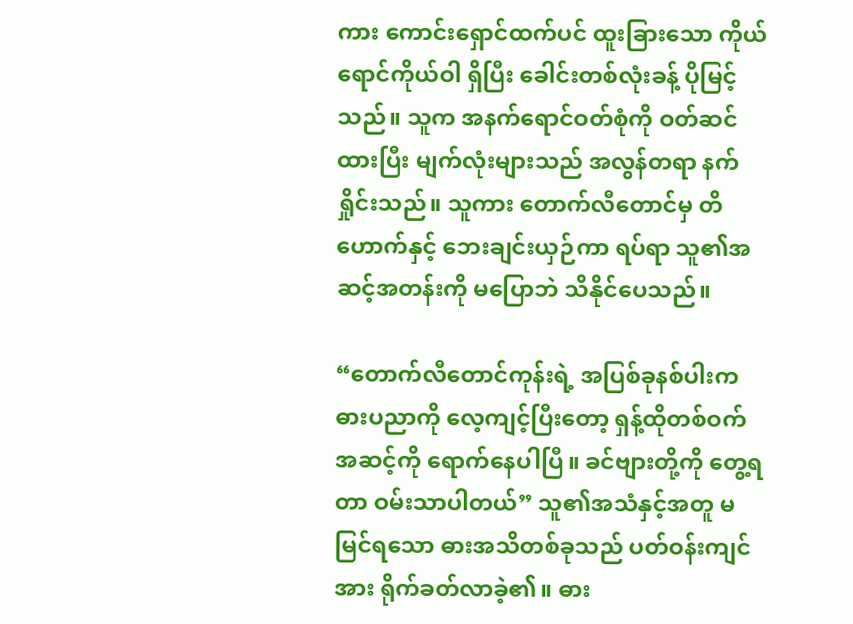ကား ကောင်းရှောင်ထက်ပင် ထူးခြားသော ကိုယ်ရောင်ကိုယ်ဝါ ရှိပြီး ခေါင်းတစ်လုံးခန့် ပိုမြင့်သည်။ သူက အနက်ရောင်ဝတ်စုံကို ဝတ်ဆင်ထားပြီး မျက်လုံးများသည် အလွန်တရာ နက်ရှိုင်းသည်။ သူကား တောက်လီတောင်မှ တိဟောက်နှင့် ဘေးချင်းယှဉ်ကာ ရပ်ရာ သူ၏အဆင့်အတန်းကို မပြောဘဲ သိနိုင်ပေသည်။

“တောက်လီတောင်ကုန်းရဲ့ အပြစ်ခုနစ်ပါးက ဓားပညာကို လေ့ကျင့်ပြီးတော့ ရှန့်ထိုတစ်ဝက်အဆင့်ကို ရောက်နေပါပြီ။ ခင်ဗျားတို့ကို တွေ့ရတာ ဝမ်းသာပါတယ်” သူ၏အသံနှင့်အတူ မမြင်ရသော ဓားအသိတစ်ခုသည် ပတ်ဝန်းကျင်အား ရိုက်ခတ်လာခဲ့၏။ ဓား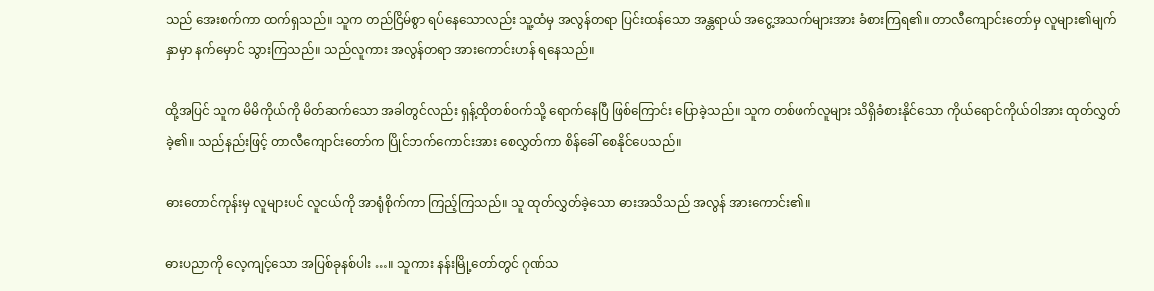သည် အေးစက်ကာ ထက်ရှသည်။ သူက တည်ငြိမ်စွာ ရပ်နေသောလည်း သူ့ထံမှ အလွန်တရာ ပြင်းထန်သော အန္တရာယ် အငွေ့အသက်များအား ခံစားကြရ၏။ တာလီကျောင်းတော်မှ လူများ၏မျက်နှာမှာ နက်မှောင် သွားကြသည်။ သည်လူကား အလွန်တရာ အားကောင်းဟန် ရနေသည်။

ထို့အပြင် သူက မိမိကိုယ်ကို မိတ်ဆက်သော အခါတွင်လည်း ရှန့်ထိုတစ်ဝက်သို့ ရောက်နေပြီ ဖြစ်ကြောင်း ပြောခဲ့သည်။ သူက တစ်ဖက်လူများ သိရှိခံစားနိုင်သော ကိုယ်ရောင်ကိုယ်ဝါအား ထုတ်လွှတ်ခဲ့၏။ သည်နည်းဖြင့် တာလီကျောင်းတော်က ပြိုင်ဘက်ကောင်းအား စေလွှတ်ကာ စိန်ခေါ် စေနိုင်ပေသည်။

ဓားတောင်ကုန်းမှ လူများပင် လူငယ်ကို အာရုံစိုက်ကာ ကြည့်ကြသည်။ သူ ထုတ်လွှတ်ခဲ့သော ဓားအသိသည် အလွန် အားကောင်း၏။

ဓားပညာကို လေ့ကျင့်သော အပြစ်ခုနစ်ပါး …။ သူကား နန်းမြို့တော်တွင် ဂုဏ်သ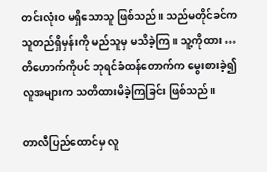တင်းလုံးဝ မရှိသောသူ ဖြစ်သည်။ သည်မတိုင်ခင်က သူတည်ရှိမှန်းကို မည်သူမှ မသိခဲ့ကြ။ သူ့ကိုထား … တိဟောက်ကိုပင် ဘုရင်ခံထန်တောက်က မွေးစားခဲ့၍ လူအများက သတိထားမိခဲ့ကြခြင်း ဖြစ်သည်။

တာလီပြည်ထောင်မှ လူ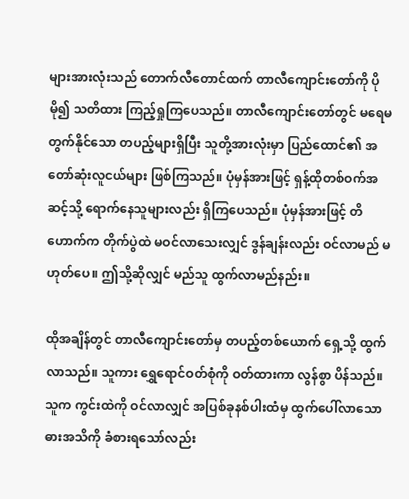များအားလုံးသည် တောက်လီတောင်ထက် တာလီကျောင်းတော်ကို ပိုမို၍ သတိထား ကြည့်ရှုကြပေသည်။ တာလီကျောင်းတော်တွင် မရေမတွက်နိုင်သော တပည့်များရှိပြီး သူတို့အားလုံးမှာ ပြည်ထောင်၏ အတော်ဆုံးလူငယ်များ ဖြစ်ကြသည်။ ပုံမှန်အားဖြင့် ရှန့်ထိုတစ်ဝက်အဆင့်သို့ ရောက်နေသူများလည်း ရှိကြပေသည်။ ပုံမှန်အားဖြင့် တိဟောက်က တိုက်ပွဲထဲ မဝင်လာသေးလျှင် ဒွန်ချန်းလည်း ဝင်လာမည် မဟုတ်ပေ။ ဤသို့ဆိုလျှင် မည်သူ ထွက်လာမည်နည်း။

ထိုအချိန်တွင် တာလီကျောင်းတော်မှ တပည့်တစ်ယောက် ရှေ့သို့ ထွက်လာသည်။ သူကား ရွှေရောင်ဝတ်စုံကို ဝတ်ထားကာ လွန်စွာ ပိန်သည်။ သူက ကွင်းထဲကို ဝင်လာလျှင် အပြစ်ခုနစ်ပါးထံမှ ထွက်ပေါ်လာသော ဓားအသိကို ခံစားရသော်လည်း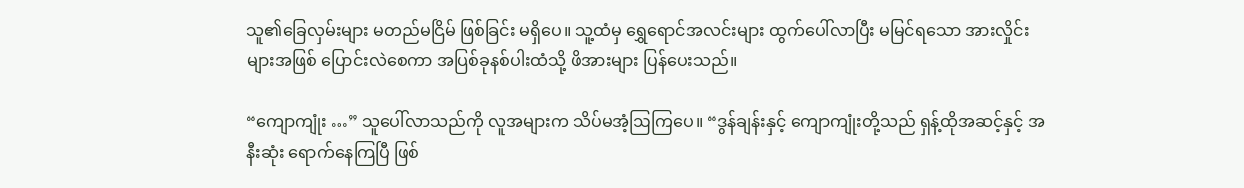သူ၏ခြေလှမ်းများ မတည်မငြိမ် ဖြစ်ခြင်း မရှိပေ။ သူ့ထံမှ ရွှေရောင်အလင်းများ ထွက်ပေါ်လာပြီး မမြင်ရသော အားလှိုင်းများအဖြစ် ပြောင်းလဲစေကာ အပြစ်ခုနစ်ပါးထံသို့ ဖိအားများ ပြန်ပေးသည်။

“ကျောကျုံး …” သူပေါ်လာသည်ကို လူအများက သိပ်မအံ့ဩကြပေ။ “ဒွန်ချန်းနှင့် ကျောကျုံးတို့သည် ရှန့်ထိုအဆင့်နှင့် အနီးဆုံး ရောက်နေကြပြီ ဖြစ်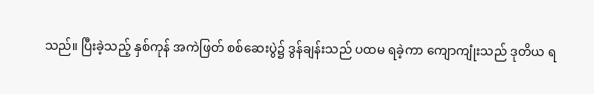သည်။ ပြီးခဲ့သည့် နှစ်ကုန် အကဲဖြတ် စစ်ဆေးပွဲ၌ ဒွန်ချန်းသည် ပထမ ရခဲ့ကာ ကျောကျုံးသည် ဒုတိယ ရ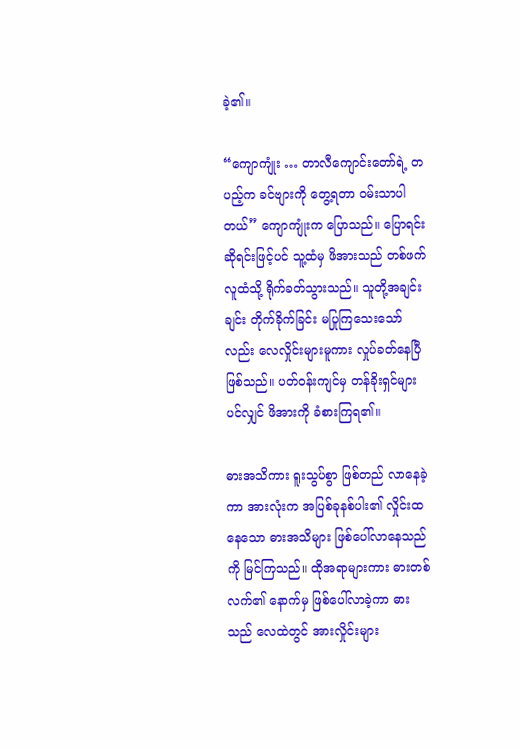ခဲ့၏။

“ကျောကျုံး … တာလီကျောင်းတော်ရဲ့ တပည့်က ခင်ဗျားကို တွေ့ရတာ ဝမ်းသာပါတယ်” ကျောကျုံးက ပြောသည်။ ပြောရင်းဆိုရင်းဖြင့်ပင် သူ့ထံမှ ဖိအားသည် တစ်ဖက်လူထံသို့ ရိုက်ခတ်သွားသည်။ သူတို့အချင်းချင်း တိုက်ခိုက်ခြင်း မပြုကြသေးသော်လည်း လေလှိုင်းများမူကား လှုပ်ခတ်နေပြီ ဖြစ်သည်။ ပတ်ဝန်းကျင်မှ တန်ခိုးရှင်များပင်လျှင် ဖိအားကို ခံစားကြရ၏။

ဓားအသိကား ရူးသွပ်စွာ ဖြစ်တည် လာနေခဲ့ကာ အားလုံးက အပြစ်ခုနစ်ပါး၏ လှိုင်းထနေသော ဓားအသိများ ဖြစ်ပေါ်လာနေသည်ကို မြင်ကြသည်။ ထိုအရာများကား ဓားတစ်လက်၏ နောက်မှ ဖြစ်ပေါ်လာခဲ့ကာ ဓားသည် လေထဲတွင် အားလှိုင်းများ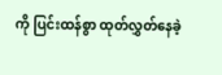ကို ပြင်းထန်စွာ ထုတ်လွှတ်နေခဲ့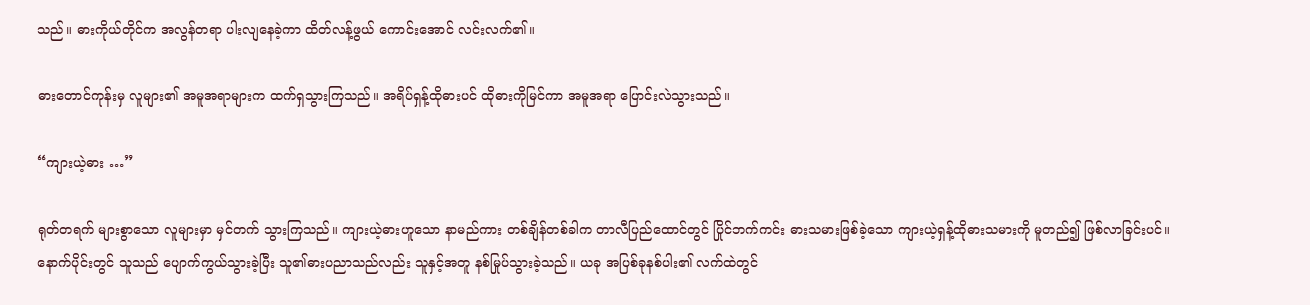သည်။ ဓားကိုယ်တိုင်က အလွန်တရာ ပါးလျနေခဲ့ကာ ထိတ်လန့်ဖွယ် ကောင်းအောင် လင်းလက်၏။

ဓားတောင်ကုန်းမှ လူများ၏ အမူအရာများက ထက်ရှသွားကြသည်။ အရိပ်ရှန့်ထိုဓားပင် ထိုဓားကိုမြင်ကာ အမူအရာ ပြောင်းလဲသွားသည်။

“ကျားယဲ့ဓား …”

ရုတ်တရက် များစွာသော လူများမှာ မှင်တက် သွားကြသည်။ ကျားယဲ့ဓားဟူသော နာမည်ကား တစ်ချိန်တစ်ခါက တာလီပြည်ထောင်တွင် ပြိုင်ဘက်ကင်း ဓားသမားဖြစ်ခဲ့သော ကျားယဲ့ရှန့်ထိုဓားသမားကို မူတည်၍ ဖြစ်လာခြင်းပင်။ နောက်ပိုင်းတွင် သူသည် ပျောက်ကွယ်သွားခဲ့ပြီး သူ၏ဓားပညာသည်လည်း သူနှင့်အတူ နစ်မြုပ်သွားခဲ့သည်။ ယခု အပြစ်ခုနစ်ပါး၏ လက်ထဲတွင်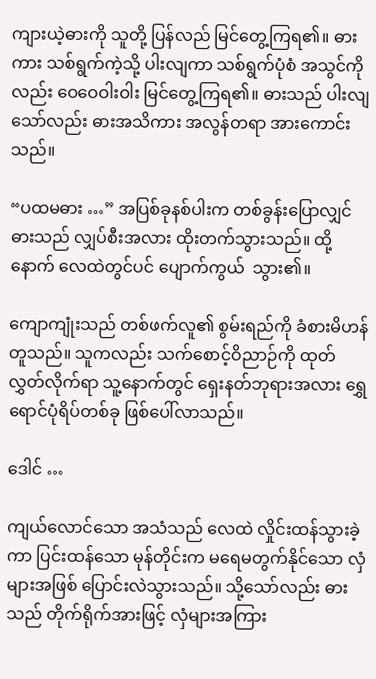ကျားယဲ့ဓားကို သူတို့ ပြန်လည် မြင်တွေ့ကြရ၏။ ဓားကား သစ်ရွက်ကဲ့သို့ ပါးလျကာ သစ်ရွက်ပုံစံ အသွင်ကိုလည်း ဝေဝေဝါးဝါး မြင်တွေ့ကြရ၏။ ဓားသည် ပါးလျသော်လည်း ဓားအသိကား အလွန်တရာ အားကောင်းသည်။

“ပထမဓား …” အပြစ်ခုနစ်ပါးက တစ်ခွန်းပြောလျှင် ဓားသည် လျှပ်စီးအလား ထိုးတက်သွားသည်။ ထို့နောက် လေထဲတွင်ပင် ပျောက်ကွယ်  သွား၏။

ကျောကျုံးသည် တစ်ဖက်လူ၏ စွမ်းရည်ကို ခံစားမိဟန်တူသည်။ သူကလည်း သက်စောင့်ဝိညာဉ်ကို ထုတ်လွှတ်လိုက်ရာ သူ့နောက်တွင် ရှေးနတ်ဘုရားအလား ရွှေရောင်ပုံရိပ်တစ်ခု ဖြစ်ပေါ်လာသည်။

ဒေါင် …

ကျယ်လောင်သော အသံသည် လေထဲ လှိုင်းထန်သွားခဲ့ကာ ပြင်းထန်သော မုန်တိုင်းက မရေမတွက်နိုင်သော လှံများအဖြစ် ပြောင်းလဲသွားသည်။ သို့သော်လည်း ဓားသည် တိုက်ရိုက်အားဖြင့် လှံများအကြား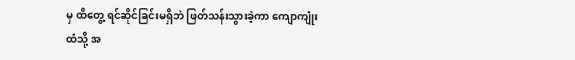မှ ထိတွေ့ ရင်ဆိုင်ခြင်းမရှိဘဲ ဖြတ်သန်းသွားခဲ့ကာ ကျောကျုံးထံသို့ အ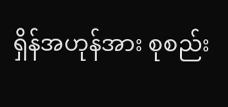ရှိန်အဟုန်အား စုစည်း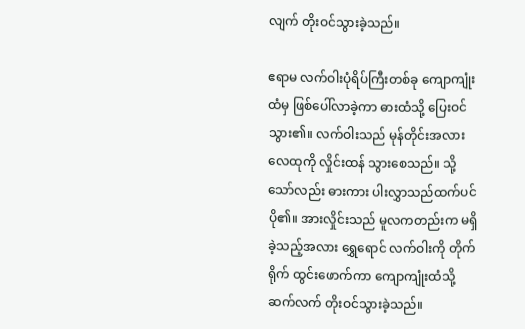လျက် တိုးဝင်သွားခဲ့သည်။

ဧရာမ လက်ဝါးပုံရိပ်ကြီးတစ်ခု ကျောကျုံးထံမှ ဖြစ်ပေါ်လာခဲ့ကာ ဓားထံသို့ ပြေးဝင်သွား၏။ လက်ဝါးသည် မုန်တိုင်းအလား လေထုကို လှိုင်းထန် သွားစေသည်။ သို့သော်လည်း ဓားကား ပါးလွှာသည်ထက်ပင် ပို၏။ အားလှိုင်းသည် မူလကတည်းက မရှိခဲ့သည့်အလား ရွှေရောင် လက်ဝါးကို တိုက်ရိုက် ထွင်းဖောက်ကာ ကျောကျုံးထံသို့ ဆက်လက် တိုးဝင်သွားခဲ့သည်။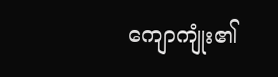ကျောကျုံး၏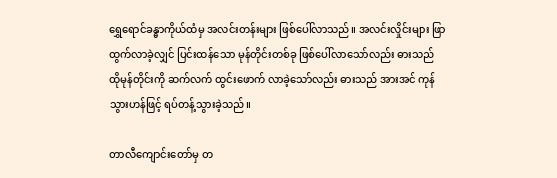ရွှေရောင်ခန္ဓာကိုယ်ထံမှ အလင်းတန်းများ ဖြစ်ပေါ်လာသည်။ အလင်းလှိုင်းများ ဖြာထွက်လာခဲ့လျှင် ပြင်းထန်သော မုန်တိုင်းတစ်ခု ဖြစ်ပေါ်လာသော်လည်း ဓားသည် ထိုမုန်တိုင်းကို ဆက်လက် ထွင်းဖောက် လာခဲ့သော်လည်း ဓားသည် အားအင် ကုန်သွားဟန်ဖြင့် ရပ်တန့်သွားခဲ့သည်။

တာလီကျောင်းတော်မှ တ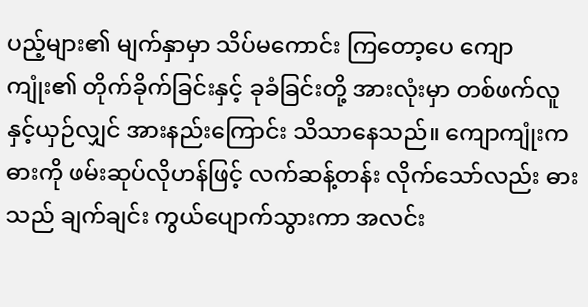ပည့်များ၏ မျက်နှာမှာ သိပ်မကောင်း ကြတော့ပေ ကျောကျုံး၏ တိုက်ခိုက်ခြင်းနှင့် ခုခံခြင်းတို့ အားလုံးမှာ တစ်ဖက်လူနှင့်ယှဉ်လျှင် အားနည်းကြောင်း သိသာနေသည်။ ကျောကျုံးက ဓားကို ဖမ်းဆုပ်လိုဟန်ဖြင့် လက်ဆန့်တန်း လိုက်သော်လည်း ဓားသည် ချက်ချင်း ကွယ်ပျောက်သွားကာ အလင်း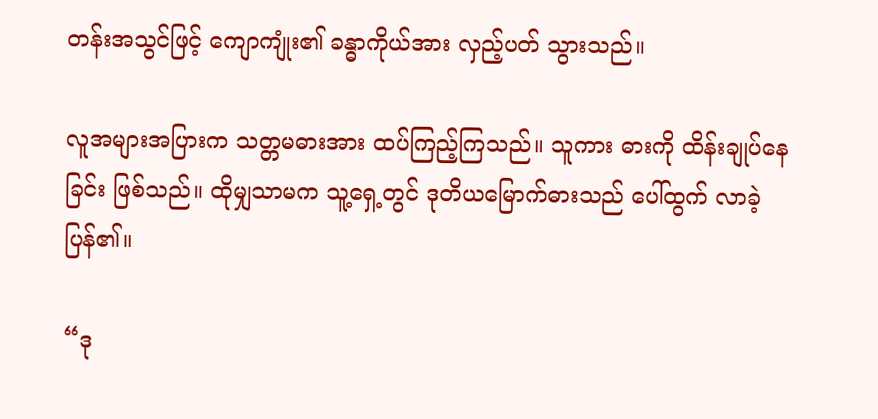တန်းအသွင်ဖြင့် ကျောကျုံး၏ ခန္ဓာကိုယ်အား လှည့်ပတ် သွားသည်။

လူအများအပြားက သတ္တမဓားအား ထပ်ကြည့်ကြသည်။ သူကား ဓားကို ထိန်းချုပ်နေခြင်း ဖြစ်သည်။ ထိုမျှသာမက သူ့ရှေ့တွင် ဒုတိယမြောက်ဓားသည် ပေါ်ထွက် လာခဲ့ပြန်၏။

“ဒု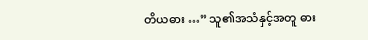တိယဓား …” သူ၏အသံနှင့်အတူ ဓား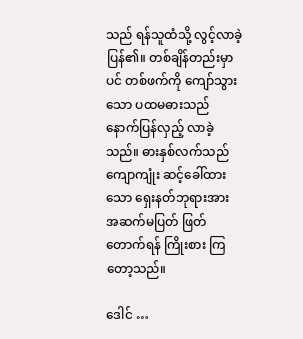သည် ရန်သူထံသို့ လွင့်လာခဲ့ပြန်၏။ တစ်ချိန်တည်းမှာပင် တစ်ဖက်ကို ကျော်သွားသော ပထမဓားသည် နောက်ပြန်လှည့် လာခဲ့သည်။ ဓားနှစ်လက်သည် ကျောကျုံး ဆင့်ခေါ်ထားသော ရှေးနတ်ဘုရားအား အဆက်မပြတ် ဖြတ်တောက်ရန် ကြိုးစား ကြတော့သည်။

ဒေါင် …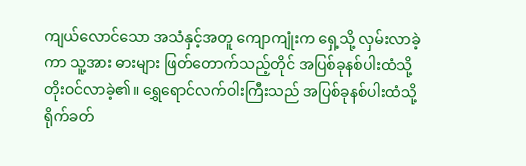ကျယ်လောင်သော အသံနှင့်အတူ ကျောကျုံးက ရှေ့သို့ လှမ်းလာခဲ့ကာ သူ့အား ဓားများ ဖြတ်တောက်သည့်တိုင် အပြစ်ခုနစ်ပါးထံသို့ တိုးဝင်လာခဲ့၏။ ရွှေရောင်လက်ဝါးကြီးသည် အပြစ်ခုနစ်ပါးထံသို့ ရိုက်ခတ်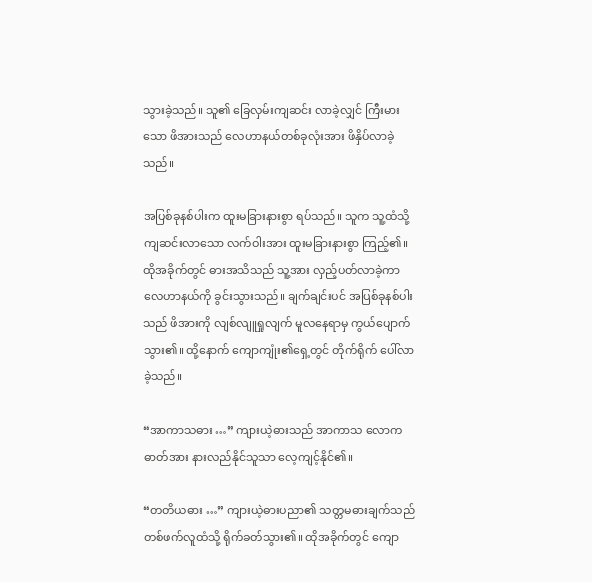သွားခဲ့သည်။ သူ၏ ခြေလှမ်းကျဆင်း လာခဲ့လျှင် ကြီးမားသော ဖိအားသည် လေဟာနယ်တစ်ခုလုံးအား ဖိနှိပ်လာခဲ့သည်။

အပြစ်ခုနစ်ပါးက ထူးမခြားနားစွာ ရပ်သည်။ သူက သူ့ထံသို့ ကျဆင်းလာသော လက်ဝါးအား ထူးမခြားနားစွာ ကြည့်၏။ ထိုအခိုက်တွင် ဓားအသိသည် သူ့အား လှည့်ပတ်လာခဲ့ကာ လေဟာနယ်ကို ခွင်းသွားသည်။ ချက်ချင်းပင် အပြစ်ခုနစ်ပါးသည် ဖိအားကို လျစ်လျူရှုလျက် မူလနေရာမှ ကွယ်ပျောက်သွား၏။ ထို့နောက် ကျောကျုံး၏ရှေ့တွင် တိုက်ရိုက် ပေါ်လာခဲ့သည်။

“အာကာသဓား …” ကျားယဲ့ဓားသည် အာကာသ လောကဓာတ်အား နားလည်နိုင်သူသာ လေ့ကျင့်နိုင်၏။

“တတိယဓား …” ကျားယဲ့ဓားပညာ၏ သတ္တမဓားချက်သည် တစ်ဖက်လူထံသို့ ရိုက်ခတ်သွား၏။ ထိုအခိုက်တွင် ကျော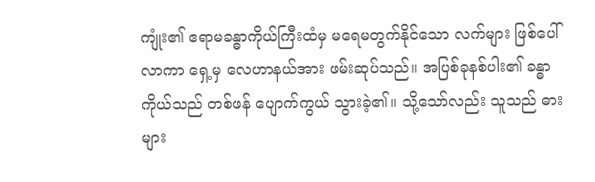ကျုံး၏ ဧရာမခန္ဓာကိုယ်ကြီးထံမှ မရေမတွက်နိုင်သော လက်များ ဖြစ်ပေါ်လာကာ ရှေ့မှ လေဟာနယ်အား ဖမ်းဆုပ်သည်။ အပြစ်ခုနစ်ပါး၏ ခန္ဓာကိုယ်သည် တစ်ဖန် ပျောက်ကွယ် သွားခဲ့၏။ သို့သော်လည်း သူသည် ဓားများ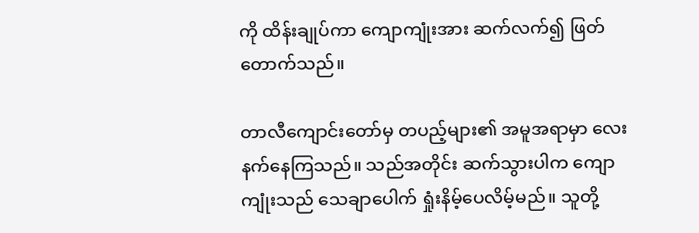ကို ထိန်းချုပ်ကာ ကျောကျုံးအား ဆက်လက်၍ ဖြတ်တောက်သည်။

တာလီကျောင်းတော်မှ တပည့်များ၏ အမူအရာမှာ လေးနက်နေကြသည်။ သည်အတိုင်း ဆက်သွားပါက ကျောကျုံးသည် သေချာပေါက် ရှုံးနိမ့်ပေလိမ့်မည်။ သူတို့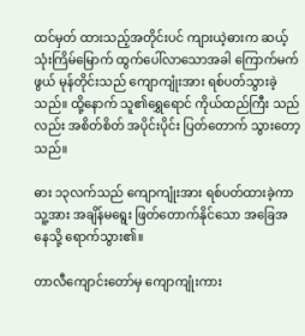ထင်မှတ် ထားသည့်အတိုင်းပင် ကျားယဲ့ဓားက ဆယ့်သုံးကြိမ်မြောက် ထွက်ပေါ်လာသောအခါ ကြောက်မက်ဖွယ် မုန်တိုင်းသည် ကျောကျုံးအား ရစ်ပတ်သွားခဲ့သည်။ ထို့နောက် သူ၏ရွှေရောင် ကိုယ်ထည်ကြီး သည်လည်း အစိတ်စိတ် အပိုင်းပိုင်း ပြတ်တောက် သွားတော့သည်။

ဓား ၁၃လက်သည် ကျောကျုံးအား ရစ်ပတ်ထားခဲ့ကာ သူ့အား အချိန်မရွေး ဖြတ်တောက်နိုင်သော အခြေအနေသို့ ရောက်သွား၏။

တာလီကျောင်းတော်မှ ကျောကျုံးကား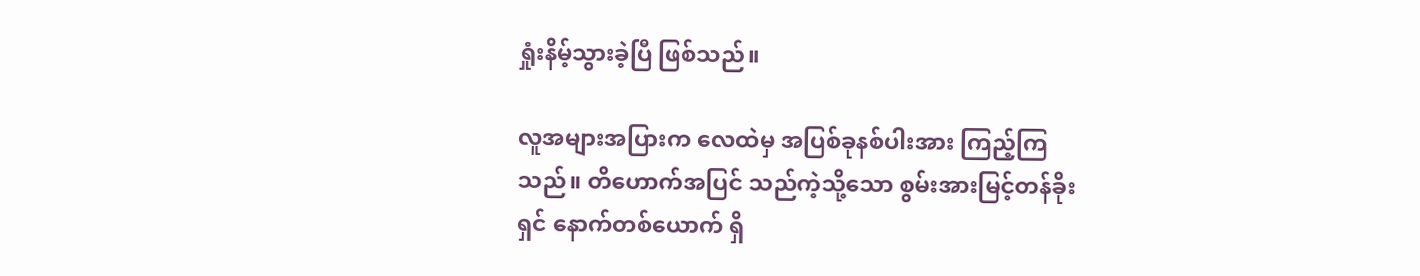ရှုံးနိမ့်သွားခဲ့ပြီ ဖြစ်သည်။

လူအများအပြားက လေထဲမှ အပြစ်ခုနစ်ပါးအား ကြည့်ကြသည်။ တိဟောက်အပြင် သည်ကဲ့သို့သော စွမ်းအားမြင့်တန်ခိုးရှင် နောက်တစ်ယောက် ရှိ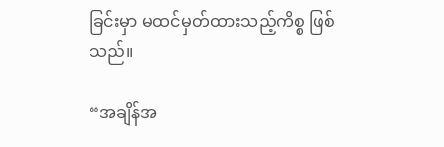ခြင်းမှာ မထင်မှတ်ထားသည့်ကိစ္စ ဖြစ်သည်။

“အချိန်အ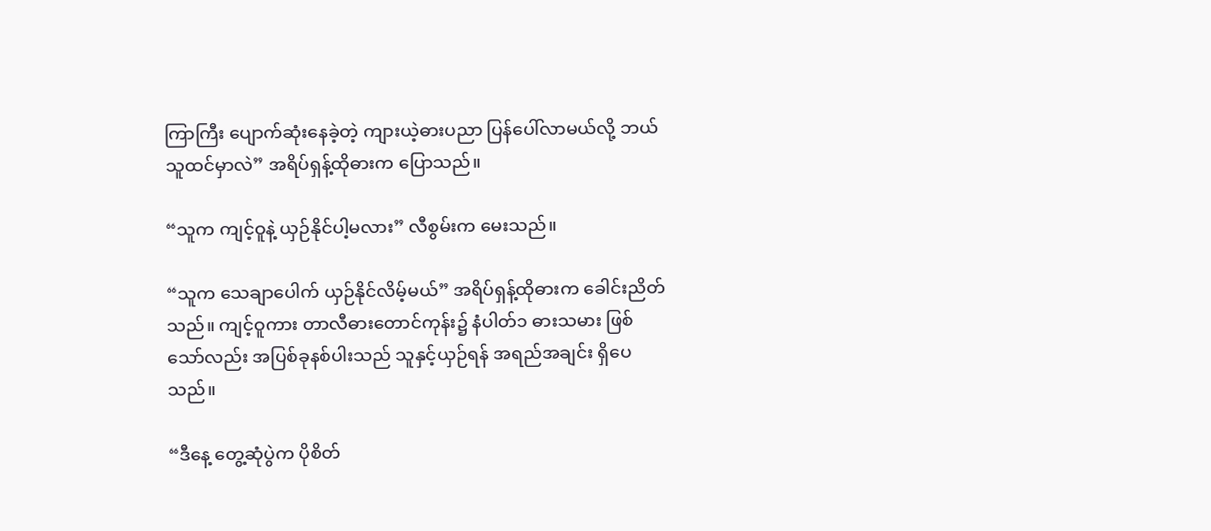ကြာကြီး ပျောက်ဆုံးနေခဲ့တဲ့ ကျားယဲ့ဓားပညာ ပြန်ပေါ်လာမယ်လို့ ဘယ်သူထင်မှာလဲ” အရိပ်ရှန့်ထိုဓားက ပြောသည်။

“သူက ကျင့်ဝူနဲ့ ယှဉ်နိုင်ပါ့မလား” လီစွမ်းက မေးသည်။

“သူက သေချာပေါက် ယှဉ်နိုင်လိမ့်မယ်” အရိပ်ရှန့်ထိုဓားက ခေါင်းညိတ်သည်။ ကျင့်ဝူကား တာလီဓားတောင်ကုန်း၌ နံပါတ်၁ ဓားသမား ဖြစ်သော်လည်း အပြစ်ခုနစ်ပါးသည် သူနှင့်ယှဉ်ရန် အရည်အချင်း ရှိပေသည်။

“ဒီနေ့ တွေ့ဆုံပွဲက ပိုစိတ်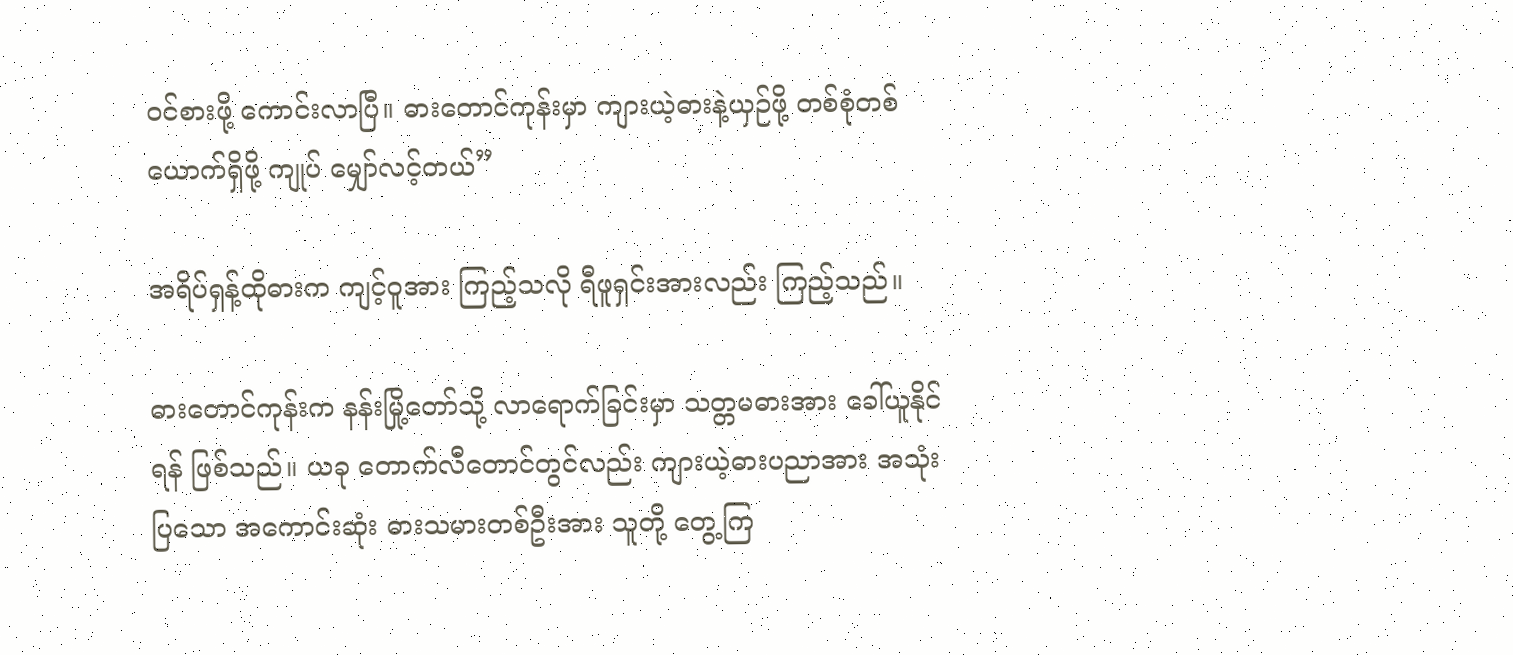ဝင်စားဖို့ ကောင်းလာပြီ။ ဓားတောင်ကုန်းမှာ ကျားယဲ့ဓားနဲ့ယှဉ်ဖို့ တစ်စုံတစ်ယောက်ရှိဖို့ ကျုပ် မျှော်လင့်တယ်”

အရိပ်ရှန့်ထိုဓားက ကျင့်ဝူအား ကြည့်သလို ရီဖူရှင်းအားလည်း ကြည့်သည်။

ဓားတောင်ကုန်းက နန်းမြို့တော်သို့ လာရောက်ခြင်းမှာ သတ္တမဓားအား ခေါ်ယူနိုင်ရန် ဖြစ်သည်။ ယခု တောက်လီတောင်တွင်လည်း ကျားယဲ့ဓားပညာအား အသုံးပြသော အကောင်းဆုံး ဓားသမားတစ်ဦးအား သူတို့ တွေ့ကြ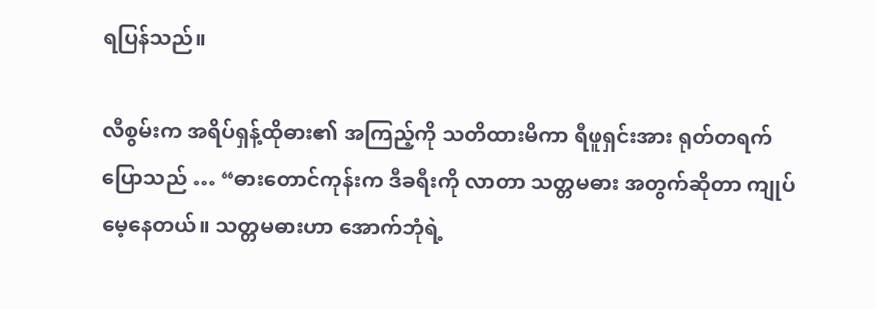ရပြန်သည်။

လီစွမ်းက အရိပ်ရှန့်ထိုဓား၏ အကြည့်ကို သတိထားမိကာ ရီဖူရှင်းအား ရုတ်တရက် ပြောသည် … “ဓားတောင်ကုန်းက ဒီခရီးကို လာတာ သတ္တမဓား အတွက်ဆိုတာ ကျုပ်မေ့နေတယ်။ သတ္တမဓားဟာ အောက်ဘုံရဲ့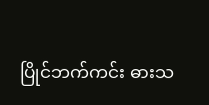ပြိုင်ဘက်ကင်း ဓားသ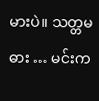မားပဲ။ သတ္တမဓား … မင်းက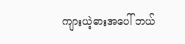ကျားယဲ့ဓားအပေါ် ဘယ်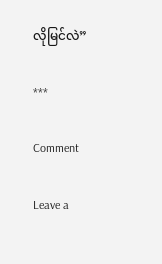လိုမြင်လဲ”

***

Comment

Leave a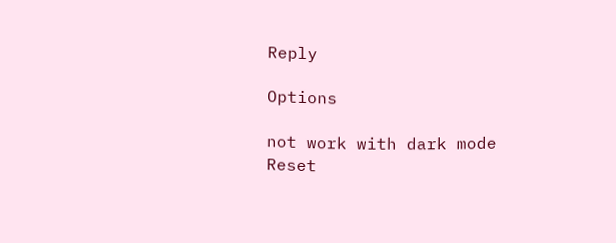Reply

Options

not work with dark mode
Reset